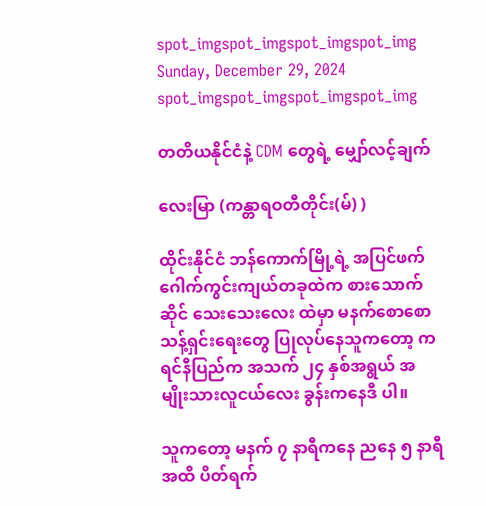spot_imgspot_imgspot_imgspot_img
Sunday, December 29, 2024
spot_imgspot_imgspot_imgspot_img

တတိယနိုင်ငံနဲ့ CDM တွေရဲ့ မျှော်လင့်ချက်

လေးမြာ (ကန္တာရဝတီတိုင်း(မ်) )

ထိုင်းနိုင်ငံ ဘန်ကောက်မြို့ရဲ့ အပြင်ဖက် ဂေါက်ကွင်းကျယ်တခုထဲက စားသောက်ဆိုင် သေးသေးလေး ထဲမှာ မနက်စောစော သန့်ရှင်းရေးတွေ ပြုလုပ်နေသူကတော့ ကရင်နီပြည်က အသက် ၂၄ နှစ်အရွယ် အမျိုးသားလူငယ်လေး ခွန်းကနေဒီ ပါ။

သူကတော့ မနက် ၇ နာရီကနေ ညနေ ၅ နာရီအထိ ပိတ်ရက်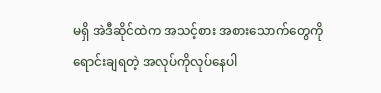မရှိ အဲဒီဆိုင်ထဲက အသင့်စား အစားသောက်တွေကို ရောင်းချရတဲ့ အလုပ်ကိုလုပ်နေပါ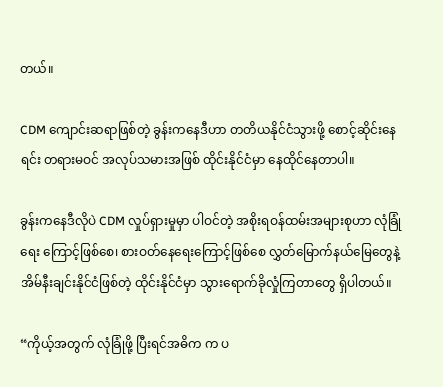တယ်။

CDM ကျောင်းဆရာဖြစ်တဲ့ ခွန်းကနေဒီဟာ တတိယနိုင်ငံသွားဖို့ စောင့်ဆိုင်းနေရင်း တရားမဝင် အလုပ်သမားအဖြစ် ထိုင်းနိုင်ငံမှာ နေထိုင်နေတာပါ။

ခွန်းကနေဒီလိုပဲ CDM လှုပ်ရှားမှုမှာ ပါဝင်တဲ့ အစိုးရဝန်ထမ်းအများစုဟာ လုံခြုံရေး ကြောင့်ဖြစ်စေ၊ စားဝတ်နေရေးကြောင့်ဖြစ်စေ လွှတ်မြောက်နယ်မြေတွေနဲ့ အိမ်နီးချင်းနိုင်ငံဖြစ်တဲ့ ထိုင်းနိုင်ငံမှာ သွားရောက်ခိုလှုံကြတာတွေ ရှိပါတယ်။

“ကိုယ့်အတွက် လုံခြုံဖို့ ပြီးရင်အဓိက က ပ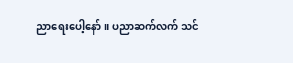ညာရေးပေါ့နော်။ ပညာဆက်လက် သင်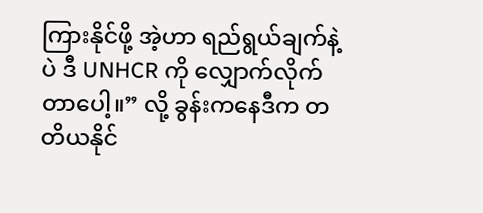ကြားနိုင်ဖို့ အဲ့ဟာ ရည်ရွယ်ချက်နဲ့ပဲ ဒီ UNHCR ကို လျှောက်လိုက်တာပေါ့။” လို့ ခွန်းကနေဒီက တတိယနိုင်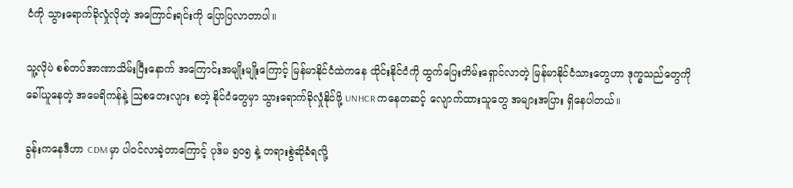ငံကို သွားရောက်ခိုလှုံလိုတဲ့ အကြောင်းရင်းကို ပြောပြလာတာပါ။

သူ့လိုပဲ စစ်တပ်အာဏာသိမ်းပြီးနောက် အကြောင်းအမျိုးမျိုးကြောင့် မြန်မာနိုင်ငံထဲကနေ ထိုင်းနိုင်ငံကို ထွက်ပြေးတိမ်းရှောင်လာတဲ့ မြန်မာနိုင်ငံသားတွေဟာ ဒုက္ခသည်တွေကို ခေါ်ယူနေတဲ့ အမေရိကန်နဲ့ ဩစတေးလျား စတဲ့ နိုင်ငံတွေမှာ သွားရောက်ခိုလှုံနိုင်ဖို့ UNHCR ကနေတဆင့် လျောက်ထားသူတွေ အများအပြား ရှိနေပါတယ်။

ခွန်းကနေဒီဟာ CDM မှာ ပါဝင်လာခဲ့တာကြောင့် ပုဒ်မ ၅၀၅ နဲ့ တရားစွဲဆိုခံရလို့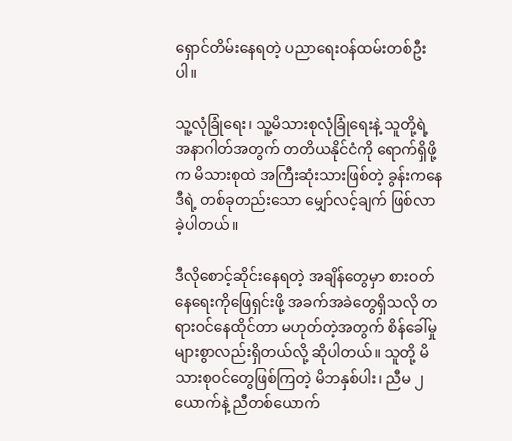ရှောင်တိမ်းနေရတဲ့ ပညာရေးဝန်ထမ်းတစ်ဦးပါ။

သူ့လုံခြုံရေး၊ သူ့မိသားစုလုံခြုံရေးနဲ့ သူတို့ရဲ့ အနာဂါတ်အတွက် တတိယနိုင်ငံကို ရောက်ရှိဖို့က မိသားစုထဲ အကြီးဆုံးသားဖြစ်တဲ့ ခွန်းကနေဒီရဲ့ တစ်ခုတည်းသော မျှော်လင့်ချက် ဖြစ်လာခဲ့ပါတယ်။

ဒီလိုစောင့်ဆိုင်းနေရတဲ့ အချိန်တွေမှာ စားဝတ်နေရေးကိုဖြေရှင်းဖို့ အခက်အခဲတွေရှိသလို တရားဝင်နေထိုင်တာ မဟုတ်တဲ့အတွက် စိန်ခေါ်မှုများစွာလည်းရှိတယ်လို့ ဆိုပါတယ်။ သူတို့ မိသားစုဝင်တွေဖြစ်ကြတဲ့ မိဘနှစ်ပါး၊ ညီမ ၂ ယောက်နဲ့ ညီတစ်ယောက်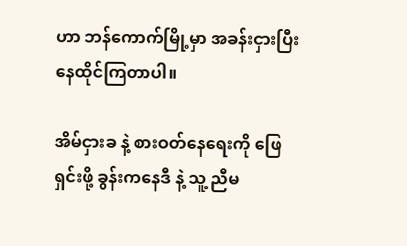ဟာ ဘန်ကောက်မြို့မှာ အခန်းငှားပြီး နေထိုင်ကြတာပါ။

အိမ်ငှားခ နဲ့ စားဝတ်နေရေးကို ဖြေရှင်းဖို့ ခွန်းကနေဒီ နဲ့ သူ့ ညီမ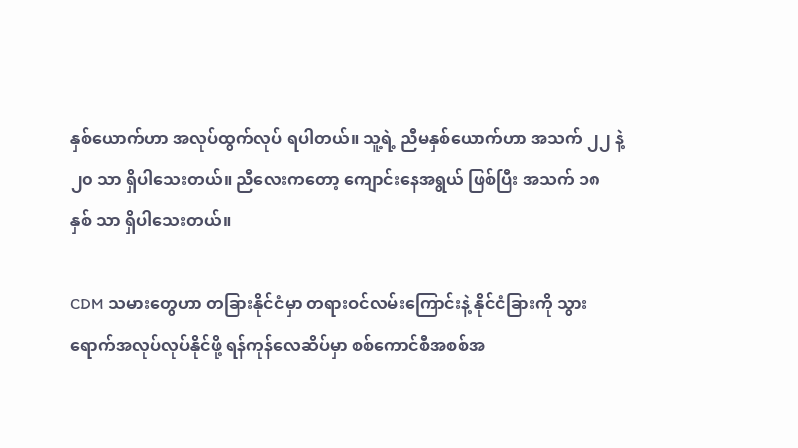နှစ်ယောက်ဟာ အလုပ်ထွက်လုပ် ရပါတယ်။ သူ့ရဲ့ ညီမနှစ်ယောက်ဟာ အသက် ၂၂ နဲ့ ၂၀ သာ ရှိပါသေးတယ်။ ညီလေးကတော့ ကျောင်းနေအရွယ် ဖြစ်ပြီး အသက် ၁၈ နှစ် သာ ရှိပါသေးတယ်။

CDM သမားတွေဟာ တခြားနိုင်ငံမှာ တရားဝင်လမ်းကြောင်းနဲ့ နိုင်ငံခြားကို သွားရောက်အလုပ်လုပ်နိုင်ဖို့ ရန်ကုန်လေဆိပ်မှာ စစ်ကောင်စီအစစ်အ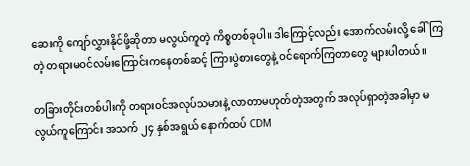ဆေးကို ကျော်လွှားနိုင်ဖို့ဆိုတာ မလွယ်ကူတဲ့ ကိစ္စတစ်ခုပါ။ ဒါကြောင့်လည်း အောက်လမ်းလို့ ခေါ်ကြတဲ့ တရားမဝင်လမ်းကြောင်းကနေတစ်ဆင့် ကြားပွဲစားတွေနဲ့ ဝင်ရောက်ကြတာတွေ များပါတယ်။

တခြားတိုင်းတစ်ပါးကို တရားဝင်အလုပ်သမားနဲ့ လာတာမဟုတ်တဲ့အတွက် အလုပ်ရှာတဲ့အခါမှာ မလွယ်ကူကြောင်း အသက် ၂၄ နှစ်အရွယ် နောက်ထပ် CDM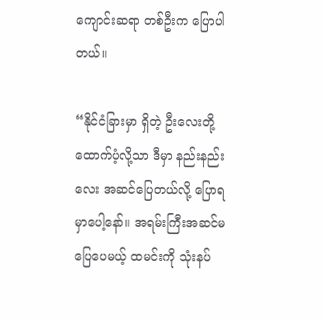ကျောင်းဆရာ တစ်ဦးက ပြောပါတယ်။

“နိုင်ငံခြားမှာ ရှိတဲ့ ဦးလေးတို့ထောက်ပံ့လို့သာ ဒီမှာ နည်းနည်းလေး အဆင်ပြေတယ်လို့ ပြောရမှာပေါ့နော်။ အရမ်းကြီးအဆင်မပြေပေမယ့် ထမင်းကို သုံးနပ်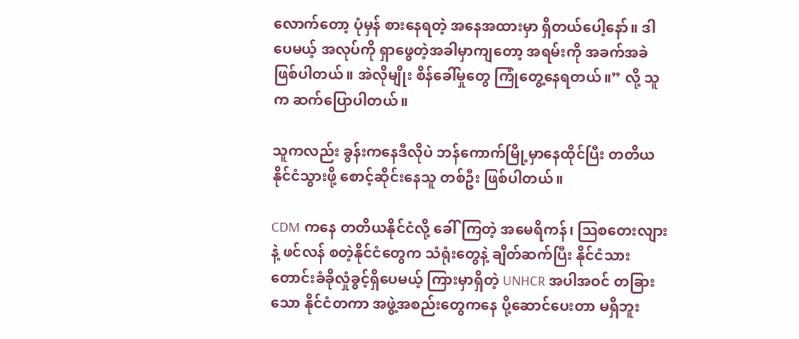လောက်တော့ ပုံမှန် စားနေရတဲ့ အနေအထားမှာ ရှိတယ်ပေါ့နော်။ ဒါပေမယ့် အလုပ်ကို ရှာဖွေတဲ့အခါမှာကျ‌တော့ အရမ်းကို အခက်အခဲဖြစ်ပါတယ်။ အဲလိုမျိုး စိန်ခေါ်မှုတွေ ကြုံတွေ့နေရတယ်။” လို့ သူက ဆက်ပြောပါတယ်။

သူကလည်း ခွန်းကနေဒီလိုပဲ ဘန်ကောက်မြို့မှာနေထိုင်ပြီး တတိယနိုင်ငံသွားဖို့ စောင့်ဆိုင်းနေသူ တစ်ဦး ဖြစ်ပါတယ်။

CDM ကနေ တတိယနိုင်ငံလို့ ခေါ်ကြတဲ့ အမေရိကန်၊ ဩစတေးလျား နဲ့ ဖင်လန် စတဲ့နိုင်ငံတွေက သံရုံးတွေနဲ့ ချိတ်ဆက်ပြီး နိုင်ငံသားတောင်းခံခိုလှုံခွင့်ရှိပေမယ့် ကြားမှာရှိတဲ့ UNHCR အပါအဝင် တခြားသော နိုင်ငံတကာ အဖွဲ့အစည်းတွေကနေ ပို့ဆောင်ပေးတာ မရှိဘူး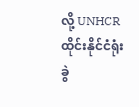လို့ UNHCR ထိုင်းနိုင်ငံရုံးခွဲ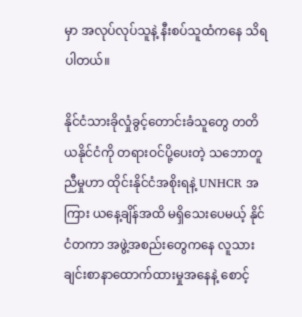မှာ အလုပ်လုပ်သူနဲ့ နီးစပ်သူထံကနေ သိရပါတယ်။

နိုင်ငံသားခိုလှုံခွင့်တောင်းခံသူတွေ တတိယနိုင်ငံကို တရားဝင်ပို့ပေးတဲ့ သဘောတူညီမှုဟာ ထိုင်းနိုင်ငံအစိုးရနဲ့ UNHCR အကြား ယနေ့ချိန်အထိ မရှိသေးပေမယ့် နိုင်ငံတကာ အဖွဲ့အစည်းတွေကနေ လူသားချင်းစာနာထောက်ထားမှုအနေနဲ့ စောင့်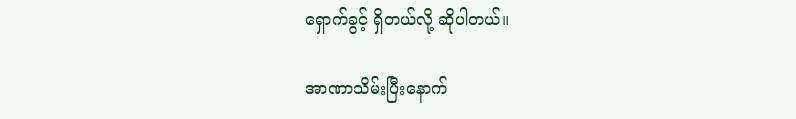ရှောက်ခွင့် ရှိတယ်လို့ ဆိုပါတယ်။

အာဏာသိမ်းပြီးနောက်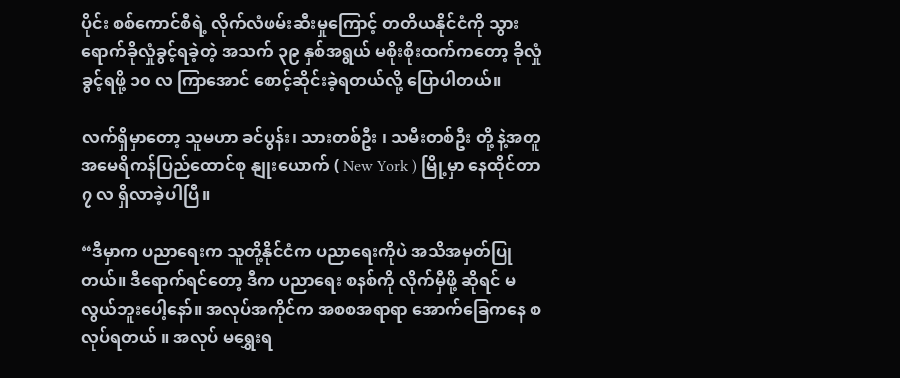ပိုင်း စစ်ကောင်စီရဲ့ လိုက်လံဖမ်းဆီးမှုကြောင့် တတိယနိုင်ငံကို သွားရောက်ခိုလှုံခွင့်ရခဲ့တဲ့ အသက် ၃၉ နှစ်အရွယ် မစိုးစိုးထက်ကတော့ ခိုလှုံခွင့်ရဖို့ ၁၀ လ ကြာအောင် စောင့်ဆိုင်းခဲ့ရတယ်လို့ ပြောပါတယ်။

လက်ရှိမှာတော့ သူမဟာ ခင်ပွန်း၊ သားတစ်ဦး ၊ သမီးတစ်ဦး တို့ နဲ့အတူ အမေရိကန်ပြည်ထောင်စု နျုးယောက် ( New York ) မြို့မှာ နေထိုင်တာ ၇ လ ရှိလာခဲ့ပါပြီ။

“ဒီမှာက ပညာရေးက သူတို့နိုင်ငံက ပညာရေးကိုပဲ အသိအမှတ်ပြုတယ်။ ဒီရောက်ရင်တော့ ဒီက ပညာရေး စနစ်ကို လိုက်မှီဖို့ ဆိုရင် မလွယ်ဘူးပေါ့နော်။ အလုပ်အကိုင်က အစစအရာရာ အောက်ခြေကနေ စလုပ်ရတယ် ။ အလုပ် မရွှေးရ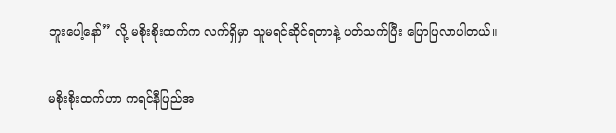ဘူးပေါ့နော်” လို့ မစိုးစိုးထက်က လက်ရှိမှာ သူမရင်ဆိုင်ရတာနဲ့ ပတ်သက်ပြီး ပြောပြလာပါတယ်။

မစိုးစိုးထက်ဟာ ကရင်နီပြည်အ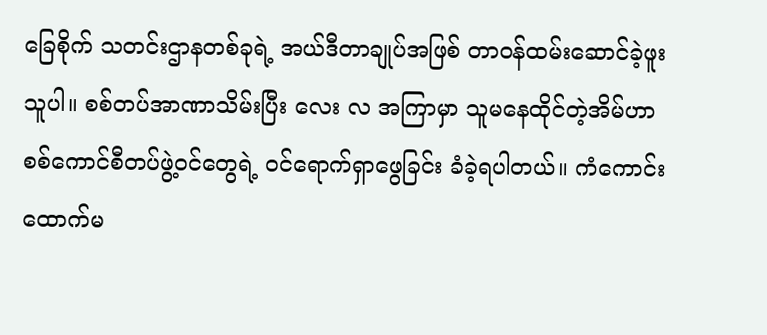ခြေစိုက် သတင်းဌာနတစ်ခုရဲ့ အယ်ဒီတာချုပ်အဖြစ် တာဝန်ထမ်းဆောင်ခဲ့ဖူးသူပါ။ စစ်တပ်အာဏာသိမ်းပြီး လေး လ အကြာမှာ သူမနေထိုင်တဲ့အိမ်ဟာ စစ်ကောင်စီတပ်ဖွဲ့ဝင်တွေရဲ့ ဝင်ရောက်ရှာဖွေခြင်း ခံခဲ့ရပါတယ်။ ကံကောင်းထောက်မ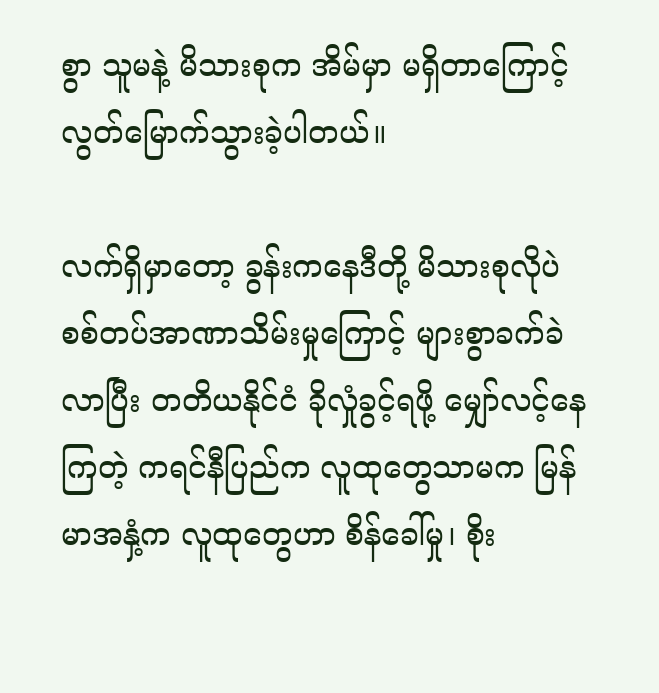စွာ သူမနဲ့ မိသားစုက အိမ်မှာ မရှိတာကြောင့် လွတ်မြောက်သွားခဲ့ပါတယ်။

လက်ရှိမှာတော့ ခွန်းကနေဒီတို့ မိသားစုလိုပဲ စစ်တပ်အာဏာသိမ်းမှုကြောင့် များစွာခက်ခဲလာပြီး တတိယနိုင်ငံ ခိုလှုံခွင့်ရဖို့ မျှော်လင့်နေကြတဲ့ ကရင်နီပြည်က လူထုတွေသာမက မြန်မာအနှံ့က လူထုတွေဟာ စိန်ခေါ်မှု၊ စိုး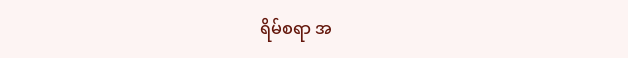ရိမ်စရာ အ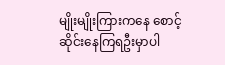မျိုးမျိုးကြားကနေ စောင့်ဆိုင်းနေကြရဦးမှာပါ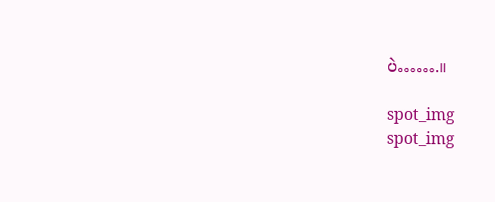ပဲ…….။

spot_img
spot_img